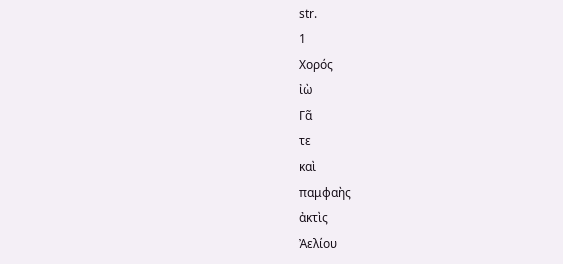str.
1
Χορός
ἰὼ
Γᾶ
τε
καὶ
παμφαὴς
ἀκτὶς
Ἀελίου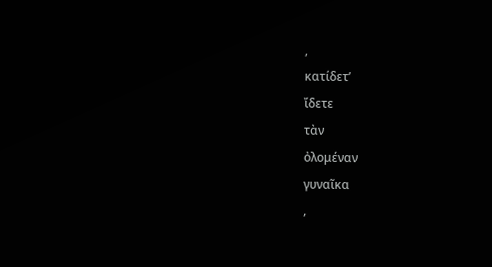,
κατίδετ’
ἴδετε
τὰν
ὀλομέναν
γυναῖκα
,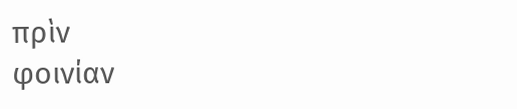πρὶν
φοινίαν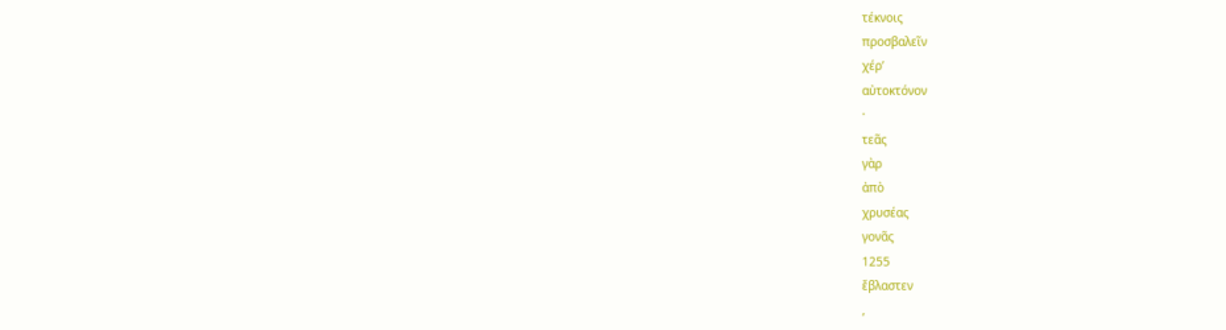τέκνοις
προσβαλεῖν
χέρ’
αὐτοκτόνον
·
τεᾶς
γὰρ
ἀπὸ
χρυσέας
γονᾶς
1255
ἔβλαστεν
,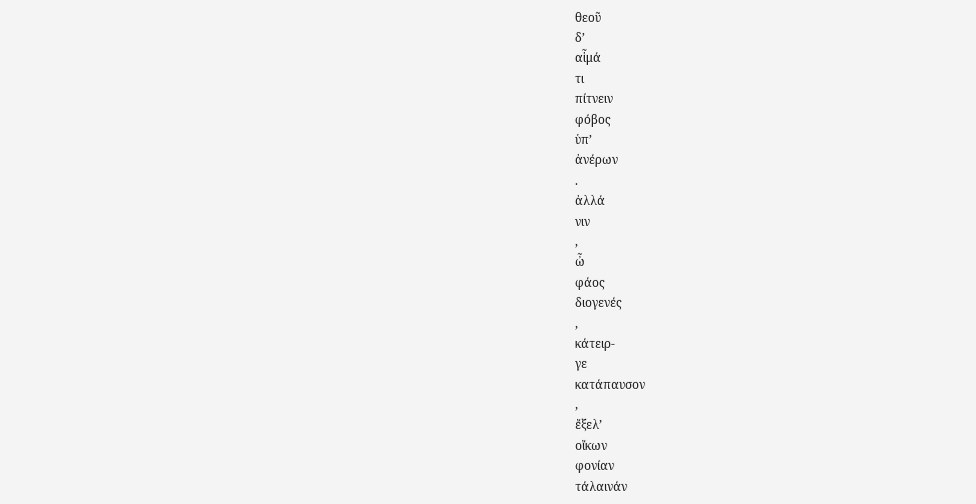θεοῦ
δ’
αἷμά
τι
πίτνειν
φόβος
ὑπ’
ἀνέρων
.
ἀλλά
νιν
,
ὦ
φάος
διογενές
,
κάτειρ-
γε
κατάπαυσον
,
ἔξελ’
οἴκων
φονίαν
τάλαινάν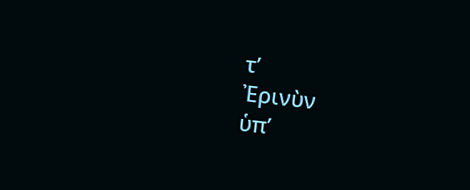τ’
Ἐρινὺν
ὑπ’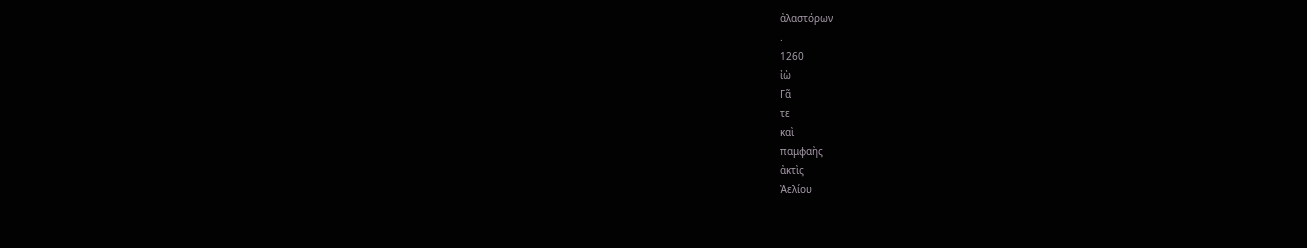ἀλαστόρων
.
1260
ἰὼ
Γᾶ
τε
καὶ
παμφαὴς
ἀκτὶς
Ἀελίου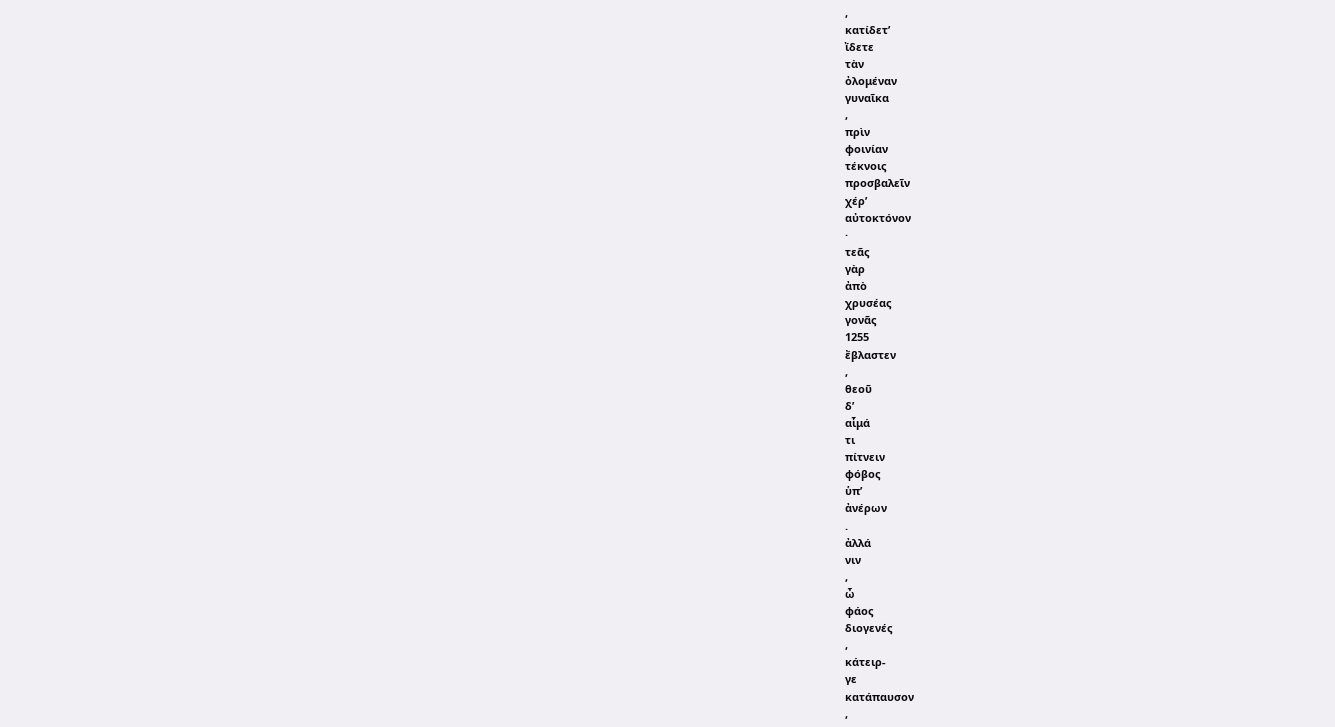,
κατίδετ’
ἴδετε
τὰν
ὀλομέναν
γυναῖκα
,
πρὶν
φοινίαν
τέκνοις
προσβαλεῖν
χέρ’
αὐτοκτόνον
·
τεᾶς
γὰρ
ἀπὸ
χρυσέας
γονᾶς
1255
ἔβλαστεν
,
θεοῦ
δ’
αἷμά
τι
πίτνειν
φόβος
ὑπ’
ἀνέρων
.
ἀλλά
νιν
,
ὦ
φάος
διογενές
,
κάτειρ-
γε
κατάπαυσον
,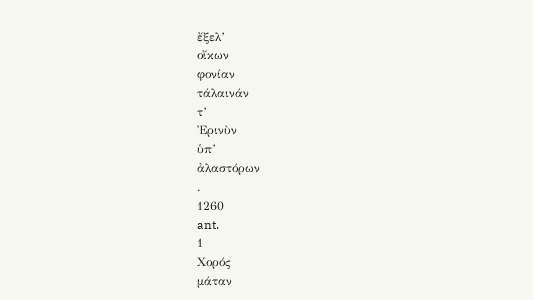ἔξελ’
οἴκων
φονίαν
τάλαινάν
τ’
Ἐρινὺν
ὑπ’
ἀλαστόρων
.
1260
ant.
1
Χορός
μάταν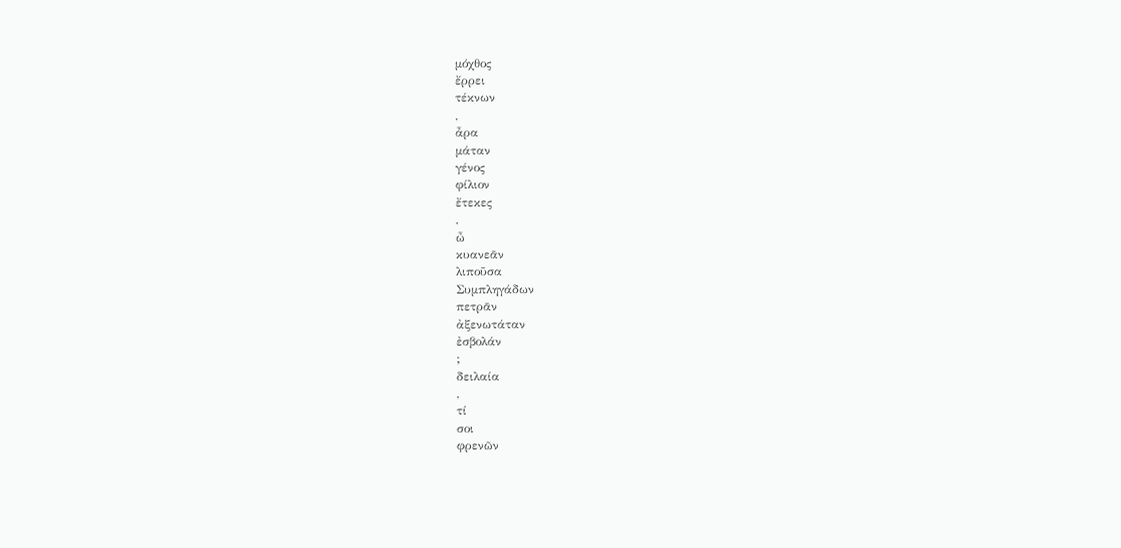μόχθος
ἔρρει
τέκνων
,
ἆρα
μάταν
γένος
φίλιον
ἔτεκες
,
ὦ
κυανεᾶν
λιποῦσα
Συμπληγάδων
πετρᾶν
ἀξενωτάταν
ἐσβολάν
;
δειλαία
,
τί
σοι
φρενῶν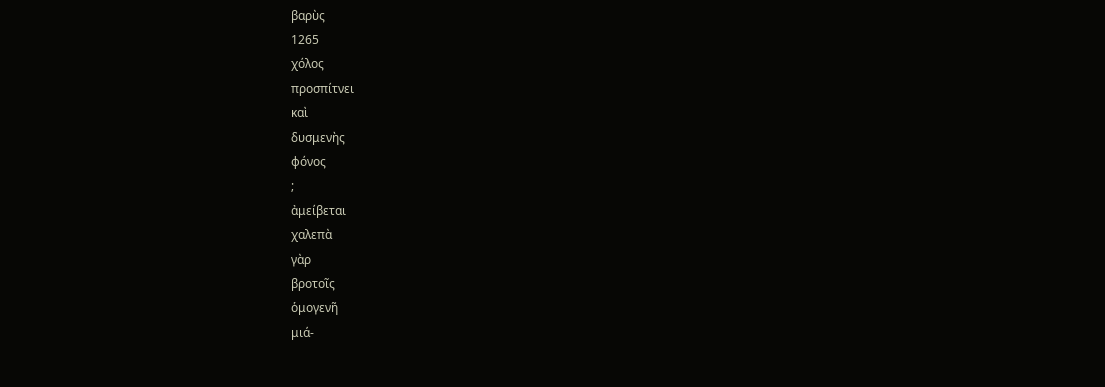βαρὺς
1265
χόλος
προσπίτνει
καὶ
δυσμενὴς
φόνος
;
ἀμείβεται
χαλεπὰ
γὰρ
βροτοῖς
ὁμογενῆ
μιά-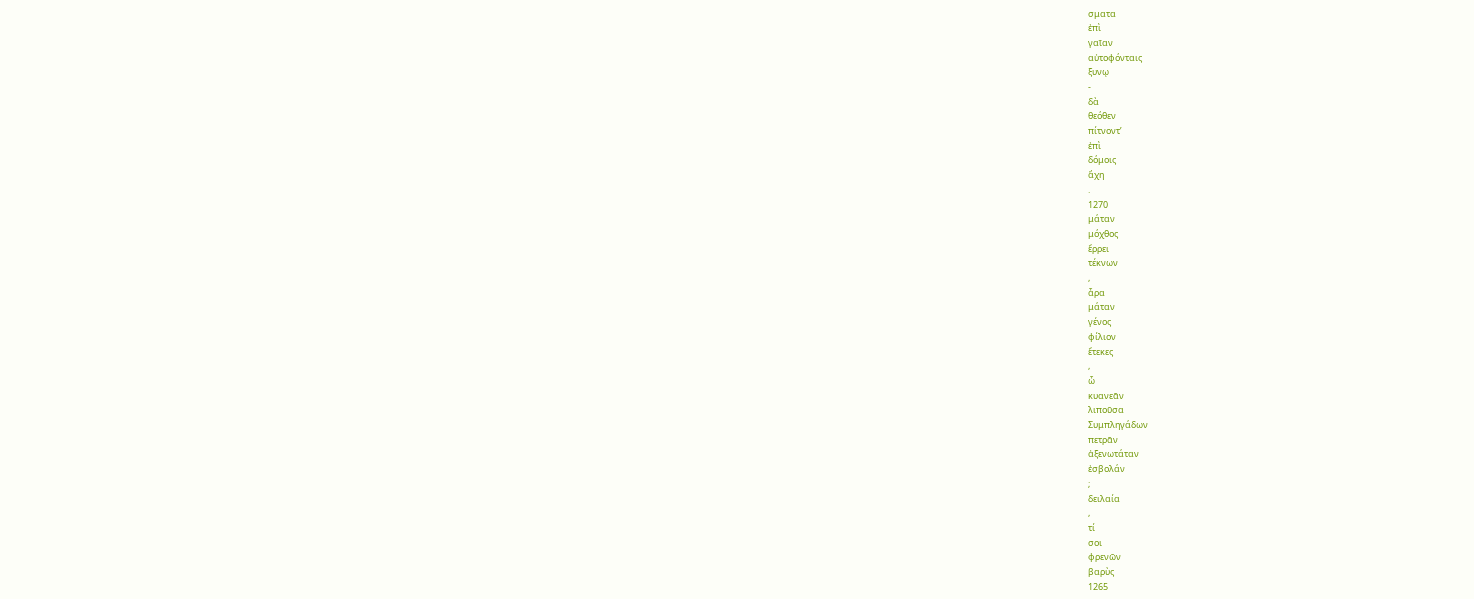σματα
ἐπὶ
γαῖαν
αὐτοφόνταις
ξυνῳ
-
δὰ
θεόθεν
πίτνοντ’
ἐπὶ
δόμοις
ἄχη
.
1270
μάταν
μόχθος
ἔρρει
τέκνων
,
ἆρα
μάταν
γένος
φίλιον
ἔτεκες
,
ὦ
κυανεᾶν
λιποῦσα
Συμπληγάδων
πετρᾶν
ἀξενωτάταν
ἐσβολάν
;
δειλαία
,
τί
σοι
φρενῶν
βαρὺς
1265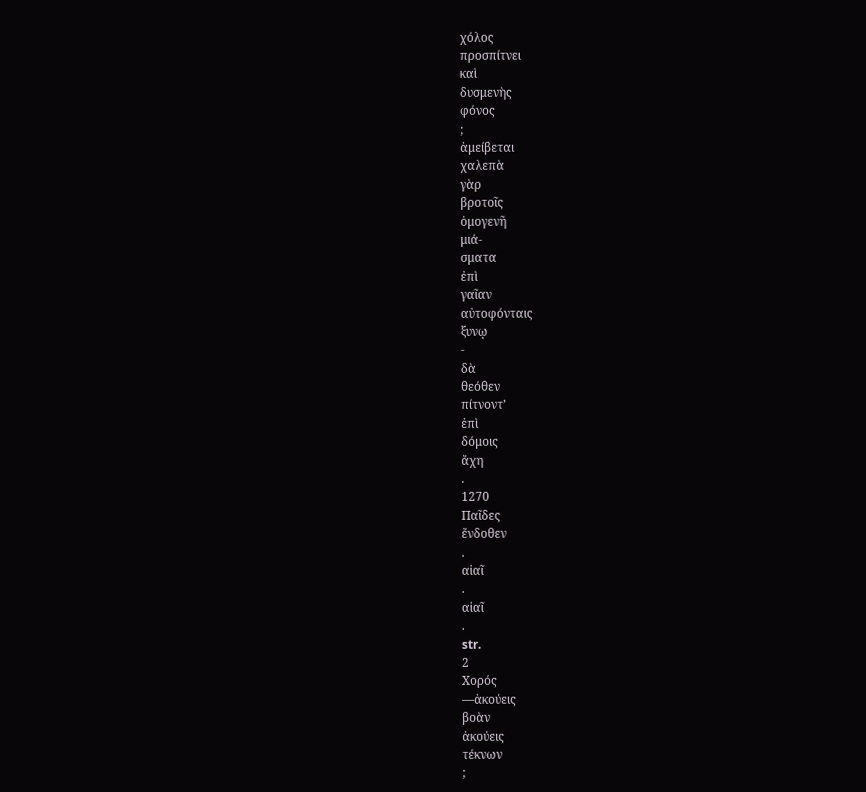χόλος
προσπίτνει
καὶ
δυσμενὴς
φόνος
;
ἀμείβεται
χαλεπὰ
γὰρ
βροτοῖς
ὁμογενῆ
μιά-
σματα
ἐπὶ
γαῖαν
αὐτοφόνταις
ξυνῳ
-
δὰ
θεόθεν
πίτνοντ’
ἐπὶ
δόμοις
ἄχη
.
1270
Παῖδες
ἔνδοθεν
.
αἰαῖ
.
αἰαῖ
.
str.
2
Χορός
—ἀκούεις
βοὰν
ἀκούεις
τέκνων
;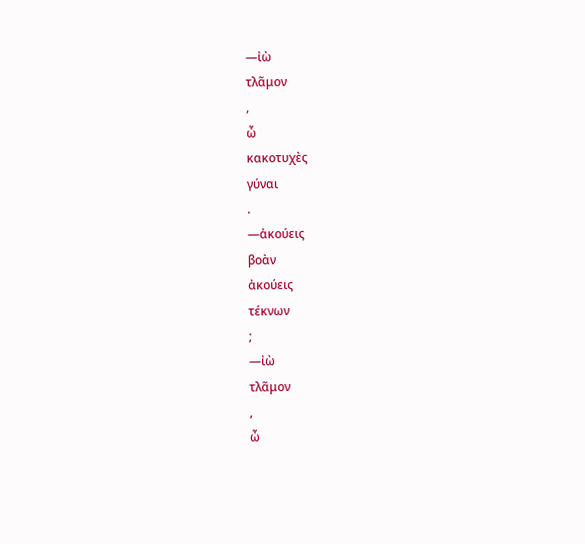—ἰὼ
τλᾶμον
,
ὦ
κακοτυχὲς
γύναι
.
—ἀκούεις
βοὰν
ἀκούεις
τέκνων
;
—ἰὼ
τλᾶμον
,
ὦ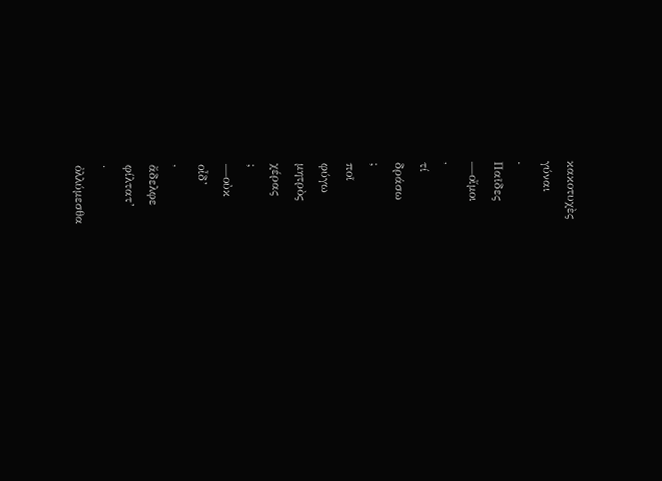κακοτυχὲς
γύναι
.
Παῖδες
—οἴμοι
,
τί
δράσω
;
ποῖ
φύγω
μητρὸς
χέρας
;
—οὐκ
οἶδ’
,
ἄδελφε
φίλτατ’
·
ὀλλύμεσθα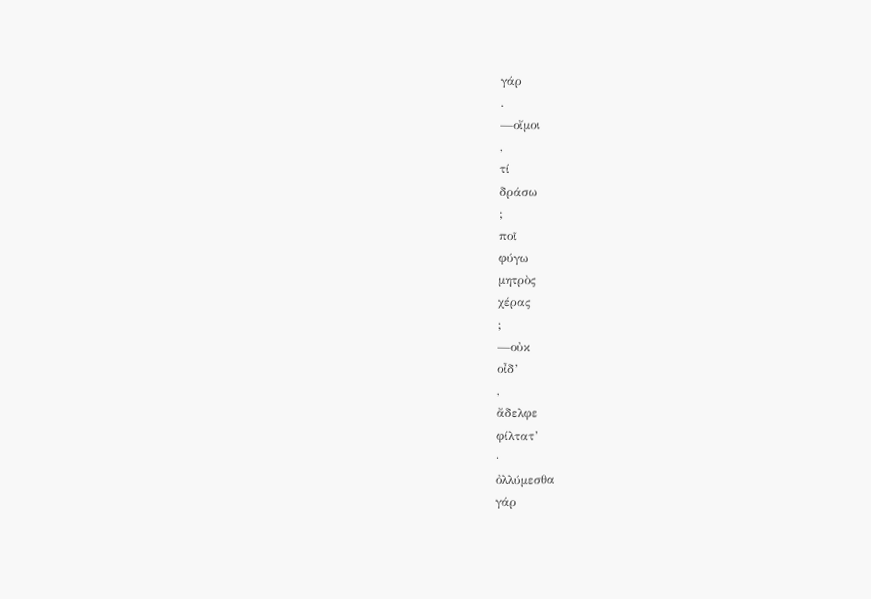γάρ
.
—οἴμοι
,
τί
δράσω
;
ποῖ
φύγω
μητρὸς
χέρας
;
—οὐκ
οἶδ’
,
ἄδελφε
φίλτατ’
·
ὀλλύμεσθα
γάρ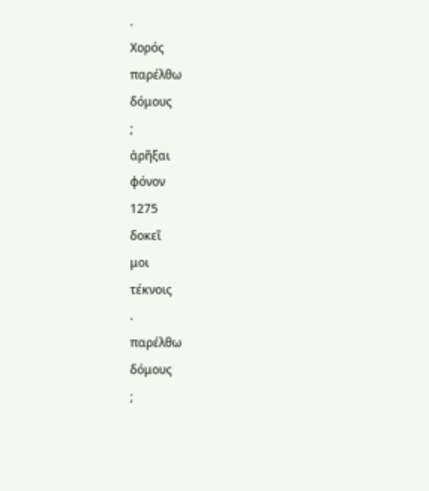.
Χορός
παρέλθω
δόμους
;
ἀρῆξαι
φόνον
1275
δοκεῖ
μοι
τέκνοις
.
παρέλθω
δόμους
;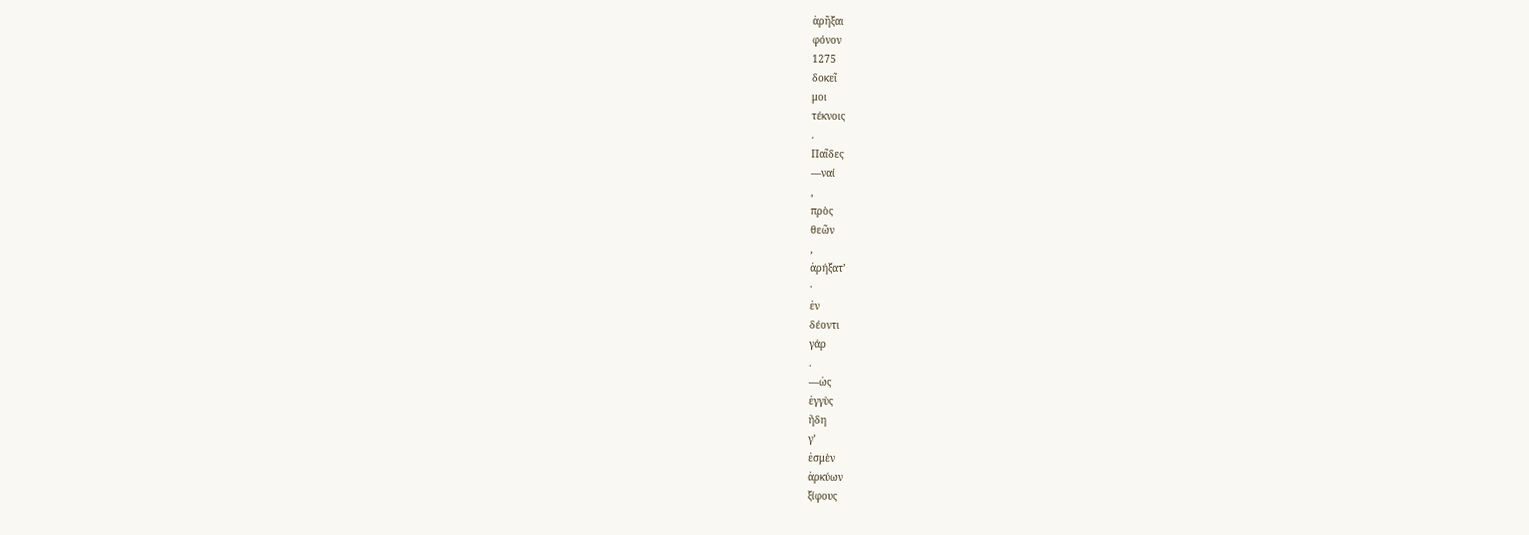ἀρῆξαι
φόνον
1275
δοκεῖ
μοι
τέκνοις
.
Παῖδες
—ναί
,
πρὸς
θεῶν
,
ἀρήξατ’
·
ἐν
δέοντι
γάρ
.
—ὡς
ἐγγὺς
ἤδη
γ’
ἐσμὲν
ἀρκύων
ξίφους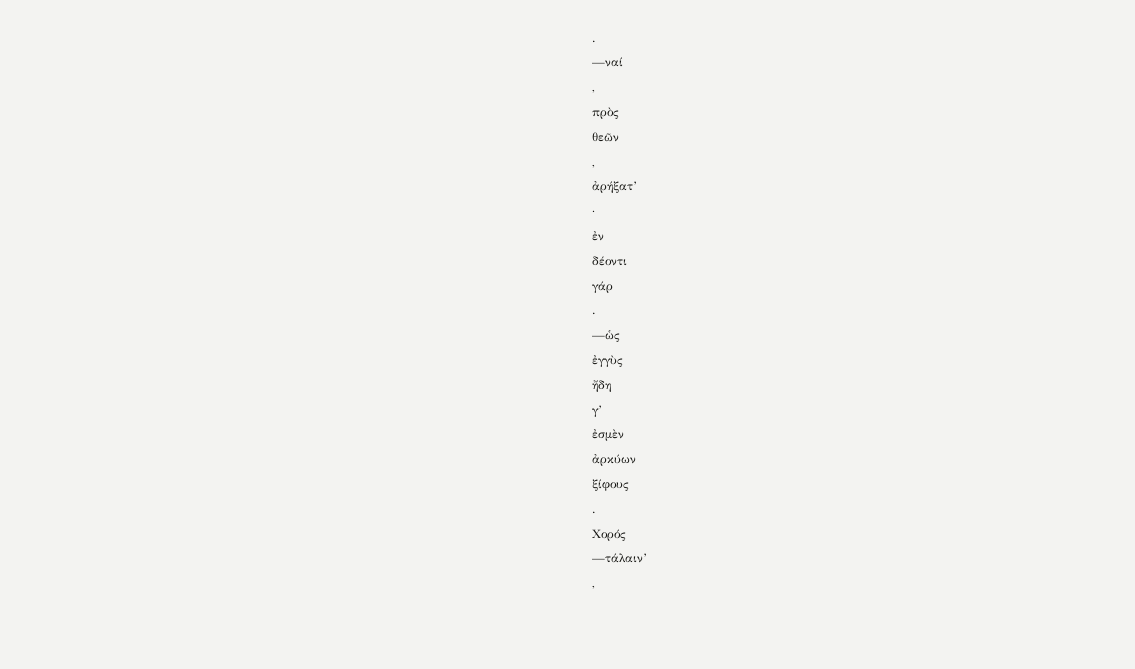.
—ναί
,
πρὸς
θεῶν
,
ἀρήξατ’
·
ἐν
δέοντι
γάρ
.
—ὡς
ἐγγὺς
ἤδη
γ’
ἐσμὲν
ἀρκύων
ξίφους
.
Χορός
—τάλαιν’
,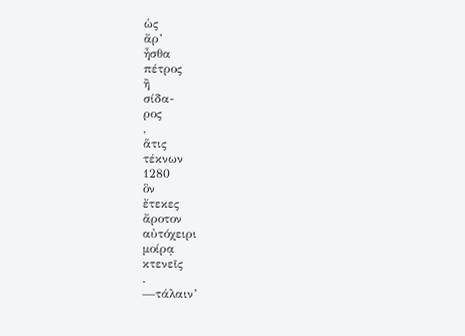ὡς
ἄρ’
ἦσθα
πέτρος
ἢ
σίδα-
ρος
,
ἅτις
τέκνων
1280
ὃν
ἔτεκες
ἄροτον
αὐτόχειρι
μοίρᾳ
κτενεῖς
.
—τάλαιν’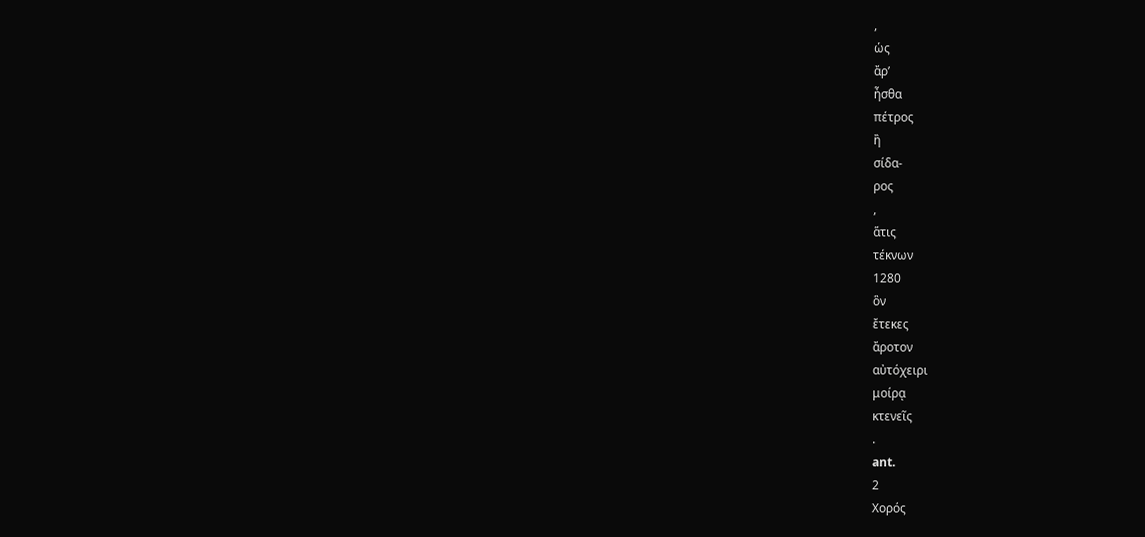,
ὡς
ἄρ’
ἦσθα
πέτρος
ἢ
σίδα-
ρος
,
ἅτις
τέκνων
1280
ὃν
ἔτεκες
ἄροτον
αὐτόχειρι
μοίρᾳ
κτενεῖς
.
ant.
2
Χορός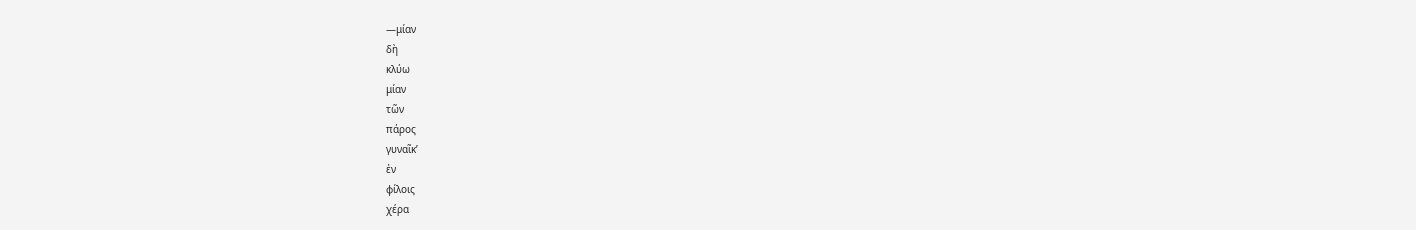—μίαν
δὴ
κλύω
μίαν
τῶν
πάρος
γυναῖκ’
ἐν
φίλοις
χέρα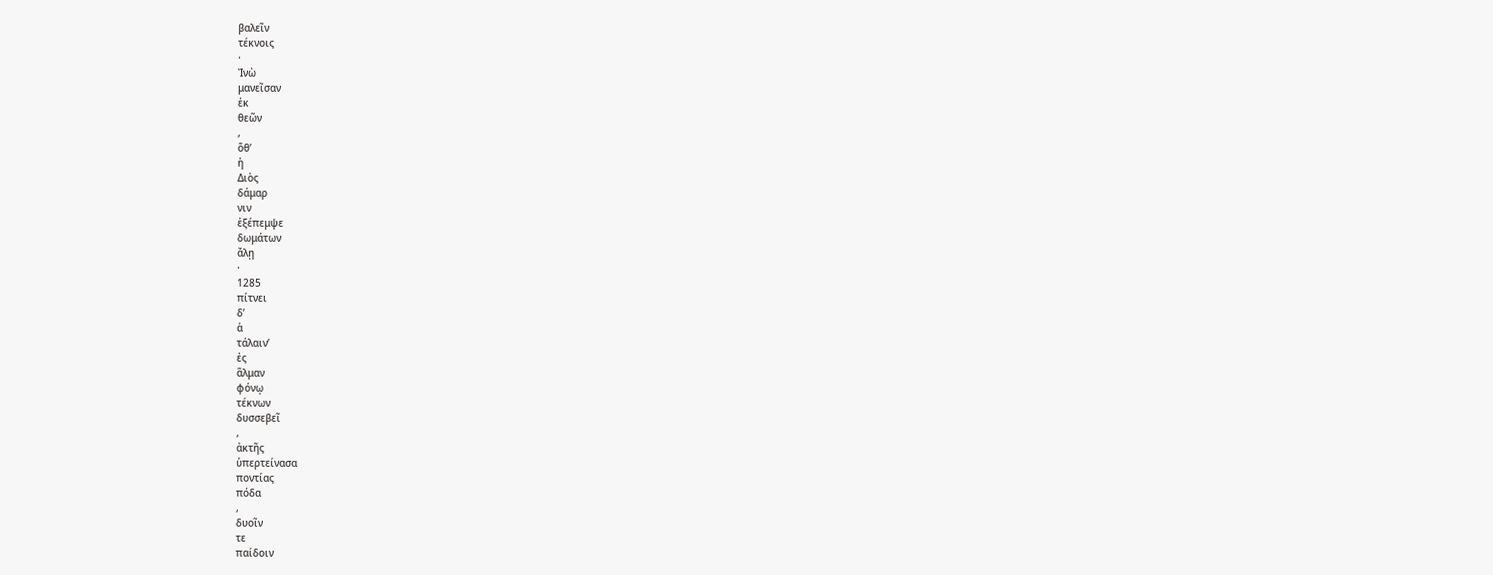βαλεῖν
τέκνοις
·
Ἰνὼ
μανεῖσαν
ἐκ
θεῶν
,
ὅθ’
ἡ
Διὸς
δάμαρ
νιν
ἐξέπεμψε
δωμάτων
ἄλῃ
·
1285
πίτνει
δ’
ἁ
τάλαιν’
ἐς
ἅλμαν
φόνῳ
τέκνων
δυσσεβεῖ
,
ἀκτῆς
ὑπερτείνασα
ποντίας
πόδα
,
δυοῖν
τε
παίδοιν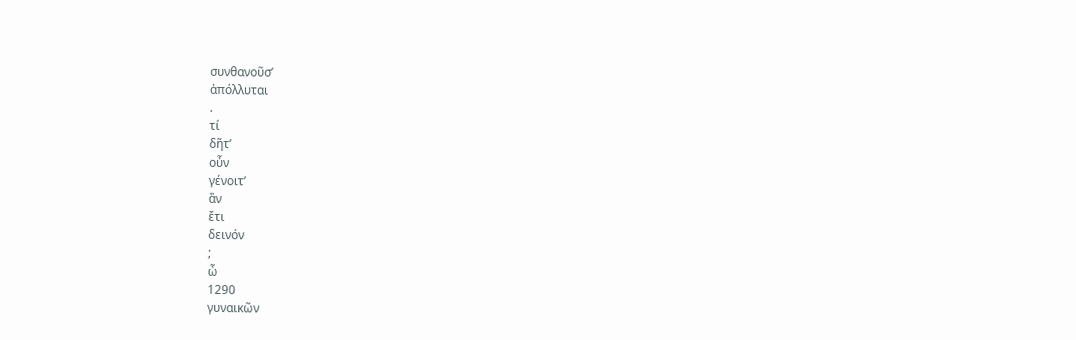συνθανοῦσ’
ἀπόλλυται
.
τί
δῆτ’
οὖν
γένοιτ’
ἂν
ἔτι
δεινόν
;
ὦ
1290
γυναικῶν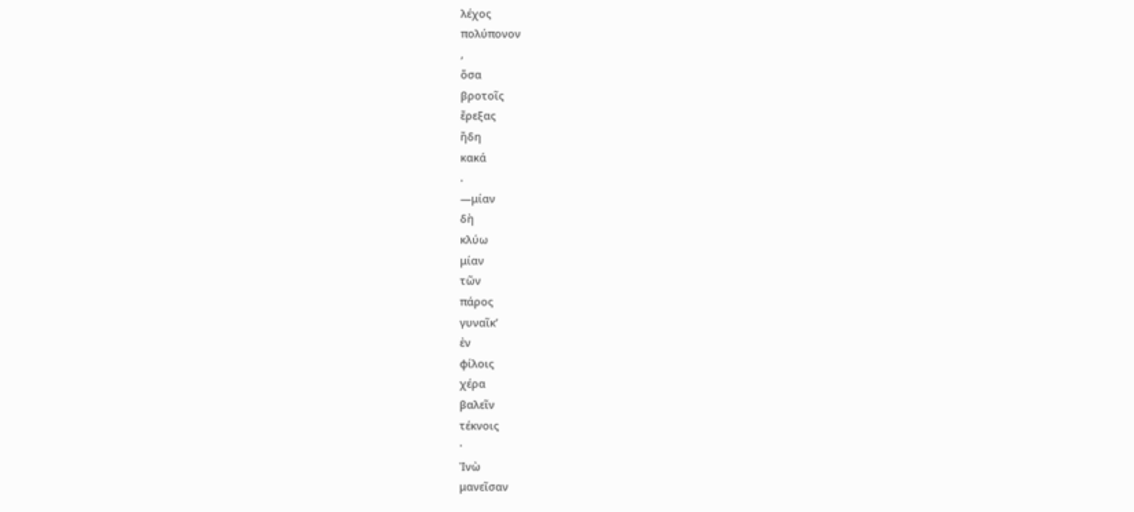λέχος
πολύπονον
,
ὅσα
βροτοῖς
ἔρεξας
ἤδη
κακά
.
—μίαν
δὴ
κλύω
μίαν
τῶν
πάρος
γυναῖκ’
ἐν
φίλοις
χέρα
βαλεῖν
τέκνοις
·
Ἰνὼ
μανεῖσαν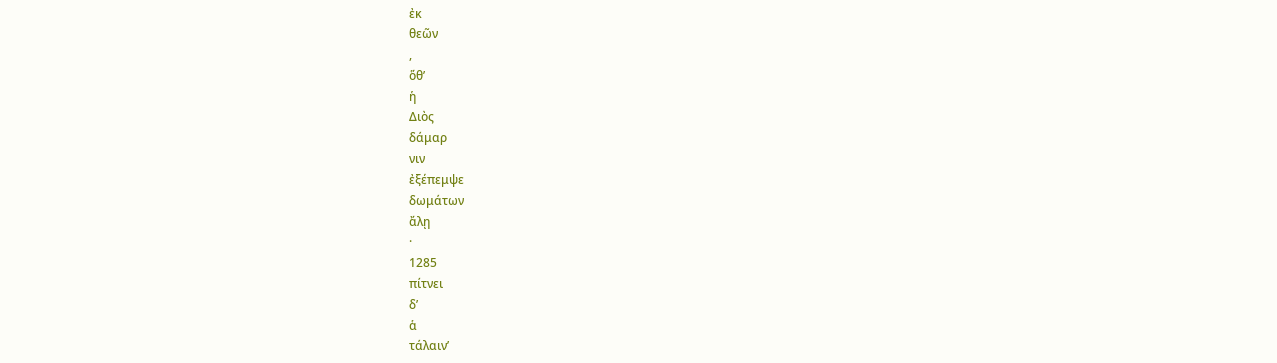ἐκ
θεῶν
,
ὅθ’
ἡ
Διὸς
δάμαρ
νιν
ἐξέπεμψε
δωμάτων
ἄλῃ
·
1285
πίτνει
δ’
ἁ
τάλαιν’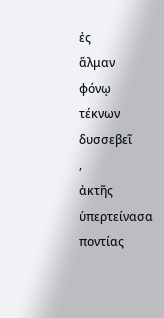ἐς
ἅλμαν
φόνῳ
τέκνων
δυσσεβεῖ
,
ἀκτῆς
ὑπερτείνασα
ποντίας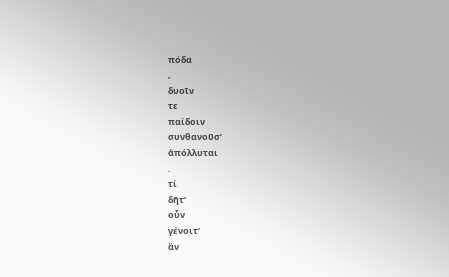πόδα
,
δυοῖν
τε
παίδοιν
συνθανοῦσ’
ἀπόλλυται
.
τί
δῆτ’
οὖν
γένοιτ’
ἂν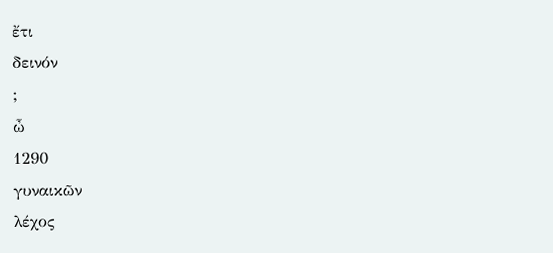ἔτι
δεινόν
;
ὦ
1290
γυναικῶν
λέχος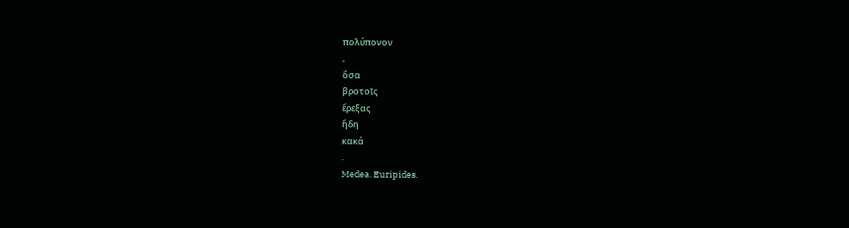πολύπονον
,
ὅσα
βροτοῖς
ἔρεξας
ἤδη
κακά
.
Medea. Euripides.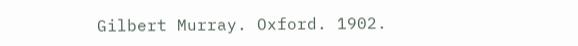Gilbert Murray. Oxford. 1902.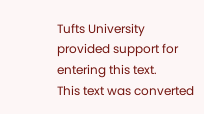Tufts University provided support for entering this text.
This text was converted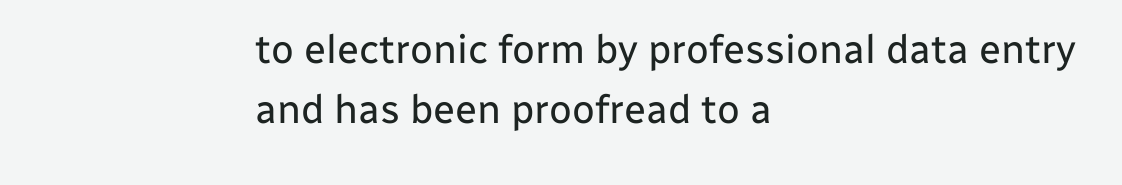to electronic form by professional data entry and has been proofread to a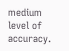medium level of accuracy.